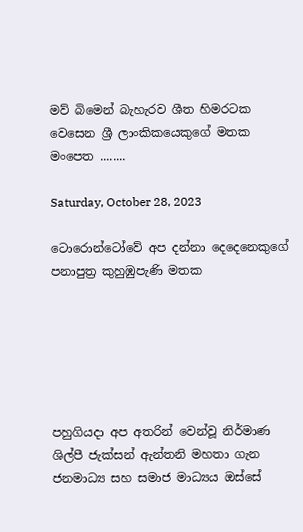මව් බිමෙන් බැහැරව ශීත හිමරටක වෙසෙන ශ්‍රී ලාංකිකයෙකුගේ මතක මංපෙත ........

Saturday, October 28, 2023

ටොරොන්ටෝවේ අප දන්නා දෙදෙනෙකුගේ පනාපුත්‍ර කුහුඹුපැණි මතක






පහුගියදා අප අතරින් වෙන්වූ නිර්මාණ ශිල්පී ජැක්සන් ඇන්තනි මහතා ගැන ජනමාධ්‍ය සහ සමාජ මාධ්‍යය ඔස්සේ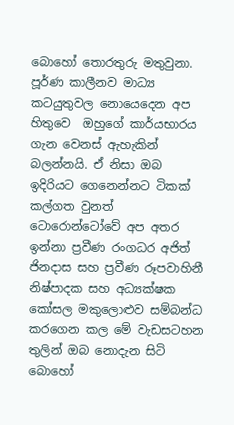බොහෝ තොරතුරු මතුවුනා. පූර්ණ කාලීනව මාධ්‍ය කටයුතුවල නොයෙදෙන අප හිතුවෙ  ඔහුගේ කාර්යභාරය ගැන වෙනස් ඇහැකින් බලන්නයි. ඒ නිසා ඔබ ඉදිරියට ගෙනෙන්නට ටිකක් කල්ගත වුනත් ටොරොන්ටෝවේ අප අතර ඉන්නා ප්‍රවීණ රංගධර අජිත් ජිනදාස සහ ප්‍රවීණ රූපවාහිනී නිෂ්පාදක සහ අධ්‍යක්ෂක කෝසල මකුලොළුව සම්බන්ධ කරගෙන කල මේ වැඩසටහන තුලින් ඔබ නොදැන සිටි බොහෝ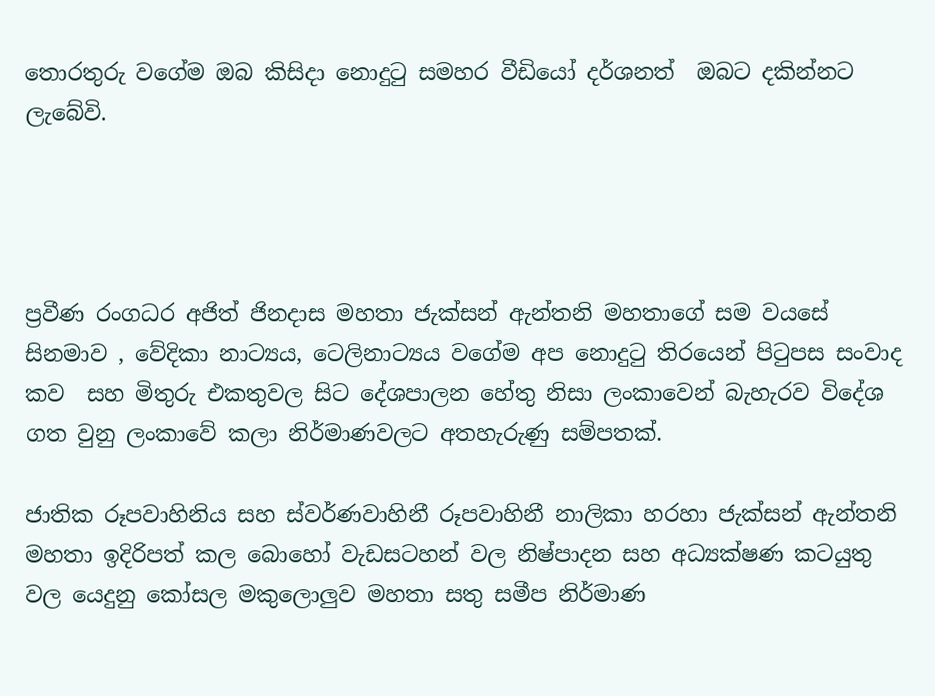තොරතුරු වගේම ඔබ කිසිදා නොදුටු සමහර වීඩියෝ දර්ශනත්  ඔබට දකින්නට ලැබේවි.




ප්‍රවීණ රංගධර අජිත් ජිනදාස මහතා ජැක්සන් ඇන්තනි මහතාගේ සම වයසේ  සිනමාව , වේදිකා නාට්‍යය, ටෙලිනාට්‍යය වගේම අප නොදුටු තිරයෙන් පිටුපස සංවාද  කව  සහ මිතුරු එකතුවල සිට දේශපාලන හේතු නිසා ලංකාවෙන් බැහැරව විදේශ ගත වුනු ලංකාවේ කලා නිර්මාණවලට අතහැරුණු සම්පතක්.

ජාතික රූපවාහිනිය සහ ස්වර්ණවාහිනී රූපවාහිනී නාලිකා හරහා ජැක්සන් ඇන්තනි මහතා ඉදිරිපත් කල බොහෝ වැඩසටහන් වල නිෂ්පාදන සහ අධ්‍යක්ෂණ කටයුතු වල යෙදුනු කෝසල මකුලොලුව මහතා සතු සමීප නිර්මාණ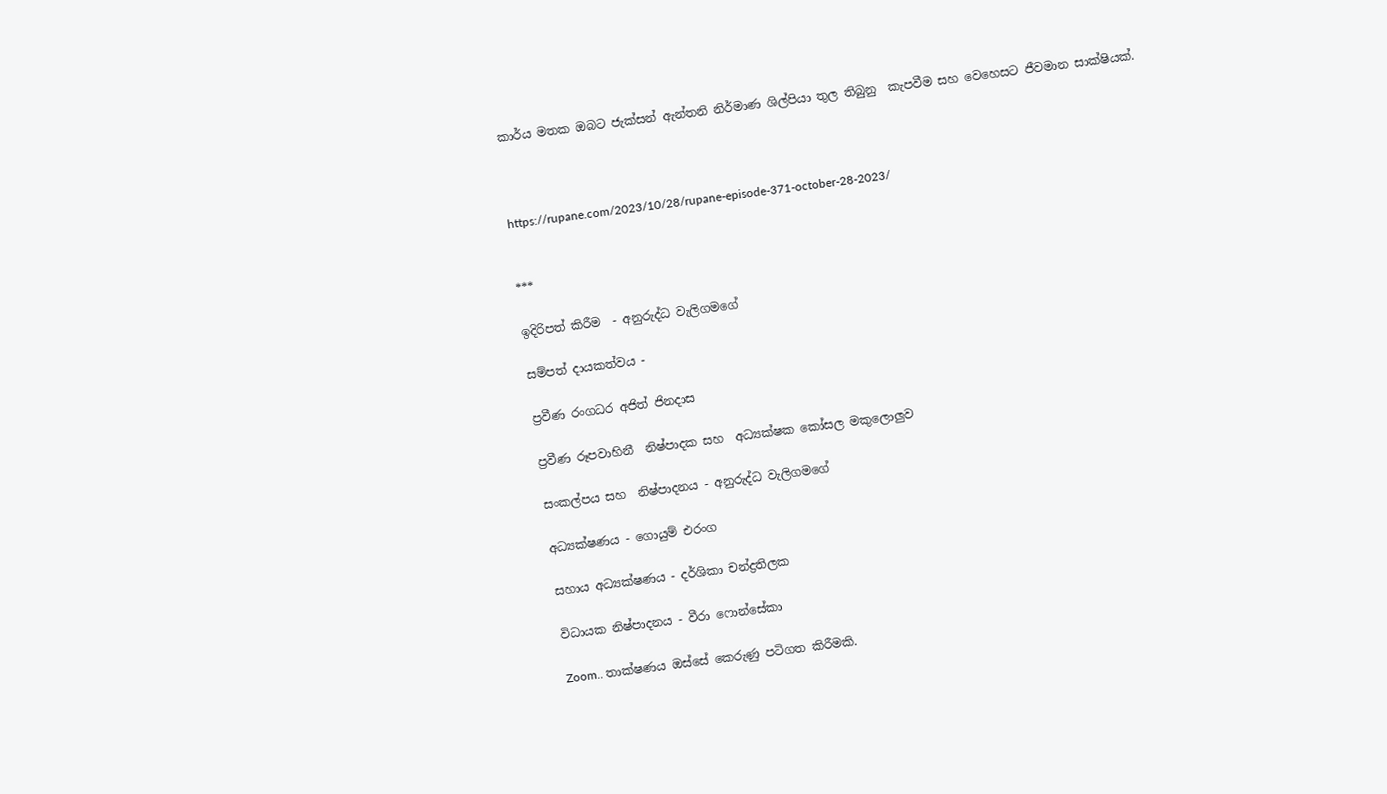කාර්ය මතක ඔබට ජැක්සන් ඇන්තනි නිර්මාණ ශිල්පියා තුල තිබුනු  කැපවීම සහ වෙහෙසට ජීවමාන සාක්ෂියක්.



https://rupane.com/2023/10/28/rupane-episode-371-october-28-2023/


***

ඉදිරිපත් කිරීම  - අනුරුද්ධ වැලිගමගේ

සම්පත් දායකත්වය -

ප්‍රවීණ රංගධර අජිත් ජිනදාස

ප්‍රවීණ රූපවාහිනී  නිෂ්පාදක සහ  අධ්‍යක්ෂක කෝසල මකුලොලුව

සංකල්පය සහ  නිෂ්පාදනය - අනුරුද්ධ වැලිගමගේ

අධ්‍යක්ෂණය - ගොයුම් එරංග

සහාය අධ්‍යක්ෂණය - දර්ශිකා චන්ද්‍රතිලක

විධායක නිෂ්පාදනය - වීරා ෆොන්සේකා

Zoom.. තාක්ෂණය ඔස්සේ කෙරුණු පටිගත කිරීමකි.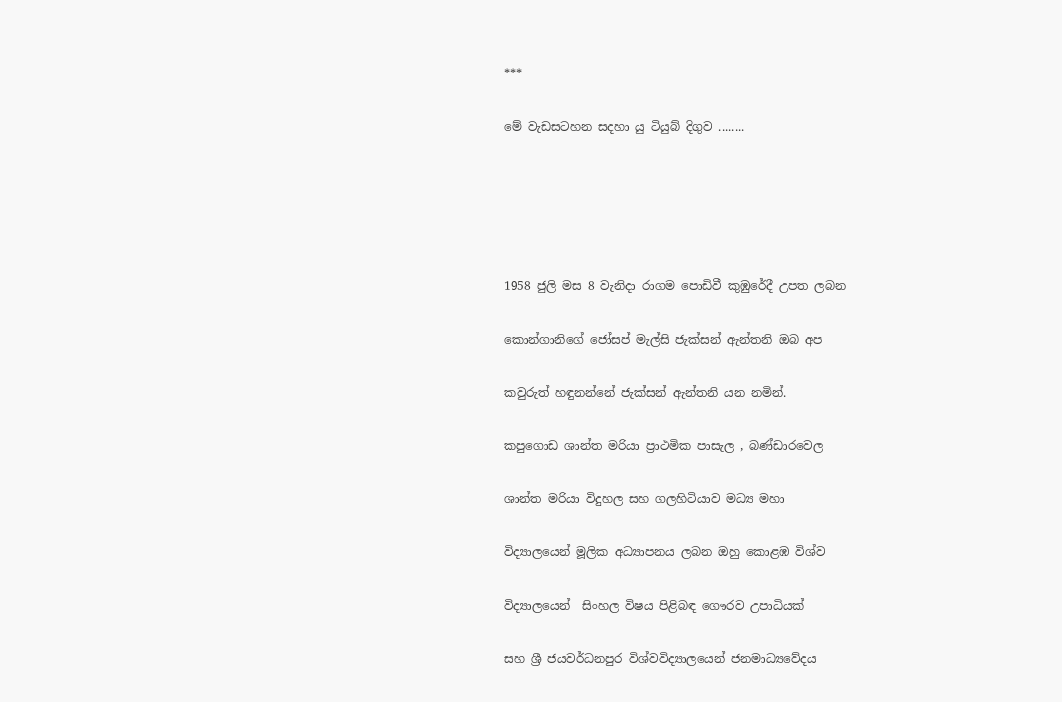***

මේ වැඩසටහන සදහා යු ටියුබ් දිගුව ........





1958 ජුලි මස 8 වැනිදා රාගම පොඩිවී කුඹුරේදී උපත ලබන

කොන්ගානිගේ ජෝසප් මැල්සි ජැක්සන් ඇන්තනි ඔබ අප

කවුරුත් හඳුනන්නේ ජැක්සන් ඇන්තනි යන නමින්.

කපුගොඩ ශාන්ත මරියා ප්‍රාථමික පාසැල , බණ්ඩාරවෙල

ශාන්ත මරියා විදුහල සහ ගලහිටියාව මධ්‍ය මහා

විද්‍යාලයෙන් මූලික අධ්‍යාපනය ලබන ඔහු කොළඹ විශ්ව

විද්‍යාලයෙන්  සිංහල විෂය පිළිබඳ ගෞරව උපාධියක්

සහ ශ්‍රී ජයවර්ධනපුර විශ්වවිද්‍යාලයෙන් ජනමාධ්‍යවේදය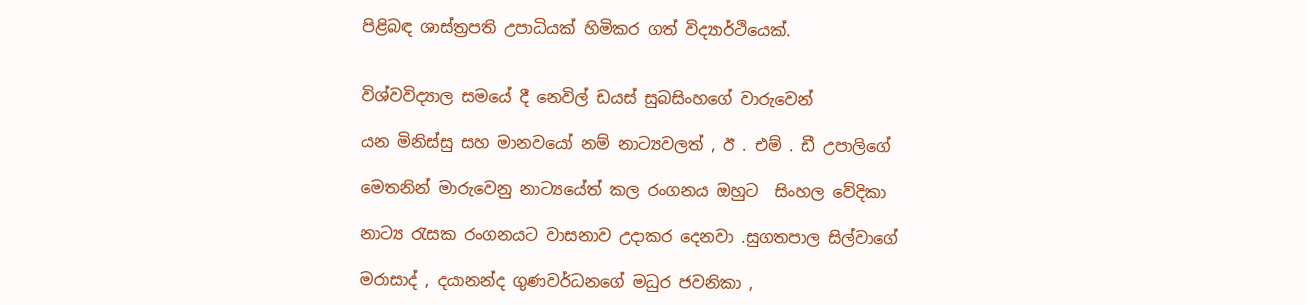පිළිබඳ ශාස්ත්‍රපති උපාධියක් හිමිකර ගත් විද්‍යාර්ථියෙක්.


විශ්වවිද්‍යාල සමයේ දී නෙවිල් ඩයස් සුබසිංහගේ වාරුවෙන්

යන මිනිස්සු සහ මානවයෝ නම් නාට්‍යවලත් , ඊ . එම් . ඩී උපාලිගේ

මෙතනින් මාරුවෙනු නාට්‍යයේත් කල රංගනය ඔහුට  සිංහල වේදිකා

නාට්‍ය රැසක රංගනයට වාසනාව උදාකර දෙනවා .සුගතපාල සිල්වාගේ

මරාසාද් , දයානන්ද ගුණවර්ධනගේ මධුර ජවනිකා ,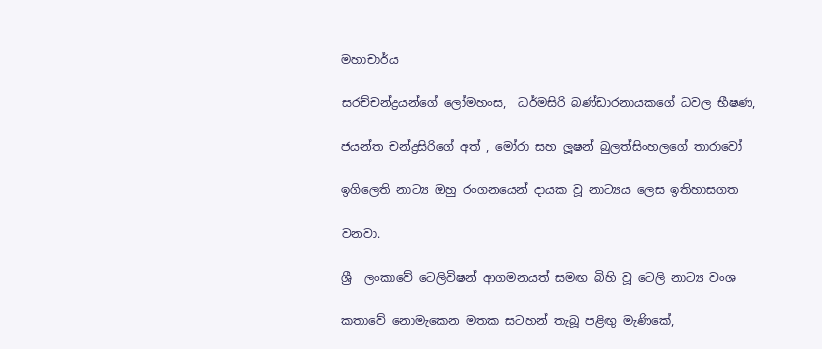මහාචාර්ය

සරච්චන්ද්‍රයන්ගේ ලෝමහංස,  ධර්මසිරි බණ්ඩාරනායකගේ ධවල භීෂණ,

ජයන්ත චන්ද්‍රසිරිගේ අත් , මෝරා සහ ලූෂන් බුලත්සිංහලගේ තාරාවෝ

ඉගිලෙති නාට්‍ය ඔහු රංගනයෙන් දායක වූ නාට්‍යය ලෙස ඉතිහාසගත

වනවා.

ශ්‍රී  ලංකාවේ ටෙලිවිෂන් ආගමනයත් සමඟ බිහි වූ ටෙලි නාට්‍ය වංශ

කතාවේ නොමැකෙන මතක සටහන් තැබූ පළිඟු මැණිකේ,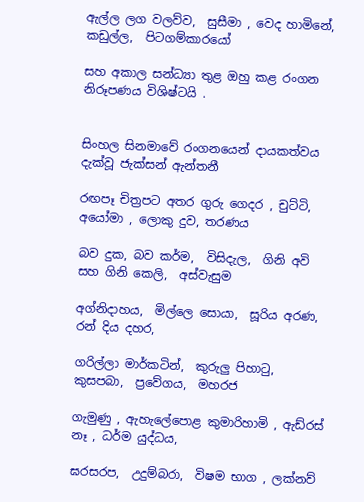ඇල්ල ලග වලව්ව,  සුසීමා , වෙද හාමිනේ,  කඩුල්ල,  පිටගම්කාරයෝ

සහ අකාල සන්ධ්‍යා තුළ ඔහු කළ රංගන නිරූපණය විශිෂ්ටයි .


සිංහල සිනමාවේ රංගනයෙන් දායකත්වය දැක්වූ ජැක්සන් ඇන්තනී

රඟපෑ චිත්‍රපට අතර ගුරු ගෙදර , චුට්ටි,  අයෝමා , ලොකු දුව, තරණය

බව දුක, බව කර්ම,  විසිදැල,  ගිනි අවි සහ ගිනි කෙලි,  අස්වැසුම

අග්නිදාහය,  මිල්ලෙ සොයා,  සූරිය අරණ,  රන් දිය දහර,

ගරිල්ලා මාර්කටින්,  කුරුලු පිහාටු,  කුසපබා,  ප්‍රවේගය,  මහරජ

ගැමුණු , ඇහැලේපොළ කුමාරිහාමි , ඇඩ්රස්‌ නෑ , ධර්ම යුද්ධය,

ඝරසරප,  උදුම්බරා,  විෂම භාග , ලක්නව්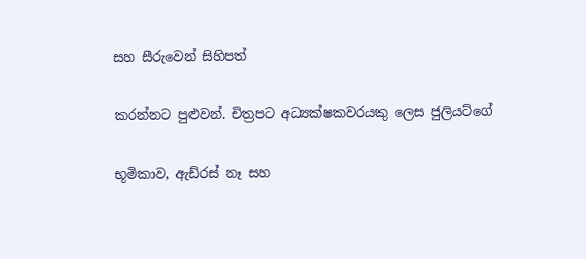සහ සීරුවෙන් සිහිපත්

කරන්නට පුළුවන්. චිත්‍රපට අධ්‍යක්ෂකවරයකු ලෙස ජුලියට්ගේ

භූමිකාව, ඇඩ්රස්‌ නෑ සහ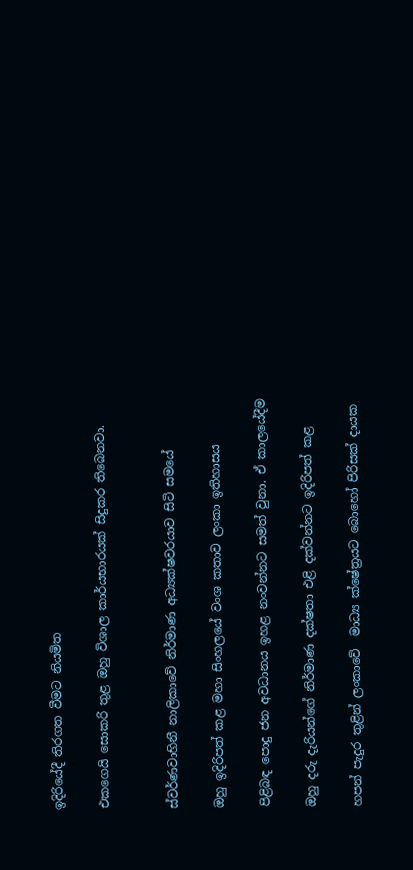ඉදිරියේදී තිරගත වීමට නියමිත

එකගෙයි සොකරි තුළ ඔහු විශාල කාර්යභාරයක් සිදුකර තිබෙනවා.


ස්වර්ණවාහිනී නාලිකාවේ නිර්මාණ අධ්‍යක්ෂවරයාව සිටි සමයේ

ඔහු ඉදිරිපත් කළ මහා සිංහලයේ වංශ කතාව ලංකා ඉතිහාසය

පිළිබඳ පොදු ජන අවධානය ඉහළ නංවන්නට සමත් වුනා. ඒ කාලයේදීම

ඔහු දරු දැරියන්ගේ නිර්මාණ දක්ෂතා එළි දක්වන්නට ඉදිරිපත් කළ

හපන් පැදුර තුළින් ලංකාවේ  මාධ්‍ය ක්ෂේත්‍රයට බොහෝ පිරිසක් දායක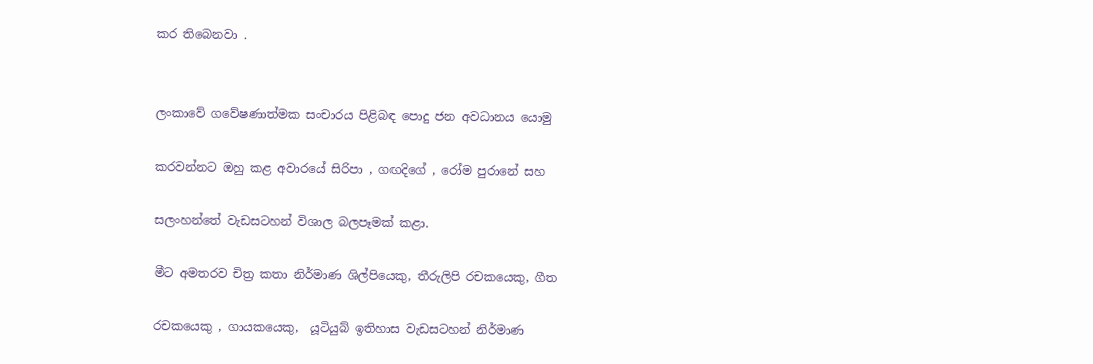කර තිබෙනවා .


ලංකාවේ ගවේෂණාත්මක සංචාරය පිළිබඳ පොදු ජන අවධානය යොමු

කරවන්නට ඔහු කළ අවාරයේ සිරිපා , ගඟදිගේ , රෝම පුරානේ සහ

සලංහන්තේ වැඩසටහන් විශාල බලපෑමක් කළා.

මීට අමතරව චිත්‍ර කතා නිර්මාණ ශිල්පියෙකු, තීරුලිපි රචකයෙකු, ගීත

රචකයෙකු , ගායකයෙකු,  යූටියුබ් ඉතිහාස වැඩසටහන් නිර්මාණ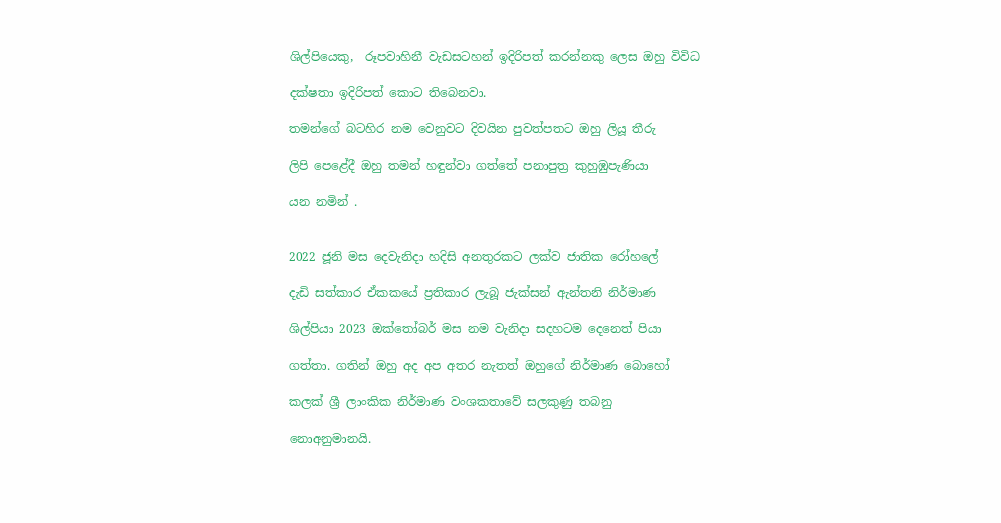ශිල්පියෙකු,  රූපවාහිනී වැඩසටහන් ඉදිරිපත් කරන්නකු ලෙස ඔහු විවිධ

දක්ෂතා ඉදිරිපත් කොට තිබෙනවා.

තමන්ගේ බටහිර නම වෙනුවට දිවයින පුවත්පතට ඔහු ලියූ තීරු

ලිපි පෙළේදී ඔහු තමන් හඳුන්වා ගත්තේ පනාපුත්‍ර කුහුඹුපැණියා

යන නමින් .


2022 ජූනි මස දෙවැනිදා හදිසි අනතුරකට ලක්ව ජාතික රෝහලේ

දැඩි සත්කාර ඒකකයේ ප්‍රතිකාර ලැබූ ජැක්සන් ඇන්තනි නිර්මාණ

ශිල්පියා 2023 ඔක්තෝබර් මස නම වැනිදා සදහටම දෙනෙත් පියා

ගත්තා. ගතින් ඔහු අද අප අතර නැතත් ඔහුගේ නිර්මාණ බොහෝ

කලක් ශ්‍රී ලාංකික නිර්මාණ වංශකතාවේ සලකුණු තබනු

නොඅනුමානයි.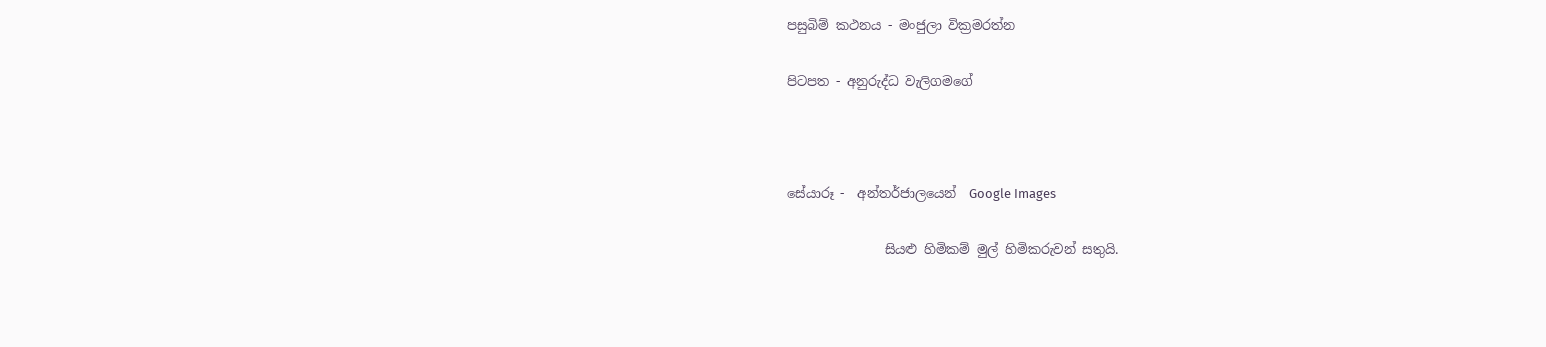පසුබිම් කථනය - මංජුලා වික්‍රමරත්න

පිටපත - අනුරුද්ධ වැලිගමගේ



සේයාරූ -  අන්තර්ජාලයෙන්  Google Images

               සියළු හිමිකම් මුල් හිමිකරුවන් සතුයි.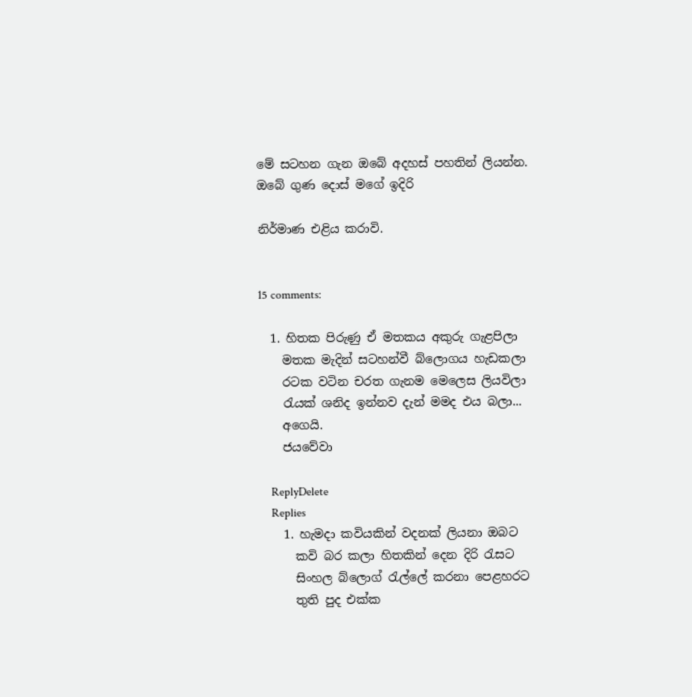මේ සටහන ගැන ඔබේ අදහස් පහතින් ලියන්න. ඔබේ ගුණ දොස් මගේ ඉදිරි

නිර්මාණ එළිය කරාවි.


15 comments:

  1. හිතක පිරුණු ඒ මතකය අකුරු ගැළපිලා
    මතක මැදින් සටහන්වී බ්ලොගය හැඩකලා
    රටක වටින චරත ගැනම මෙලෙස ලියවිලා
    රැයක් ශනිද ඉන්නව දැන් මමද එය බලා...
    අගෙයි.
    ජයවේවා

    ReplyDelete
    Replies
    1. හැමදා කවියකින් වදනක් ලියනා ඔබට
      කවි බර කලා හිතකින් දෙන දිරි රැසට
      සිංහල බ්ලොග් රැල්ලේ කරනා පෙළහරට
      තුති පුද එක්ක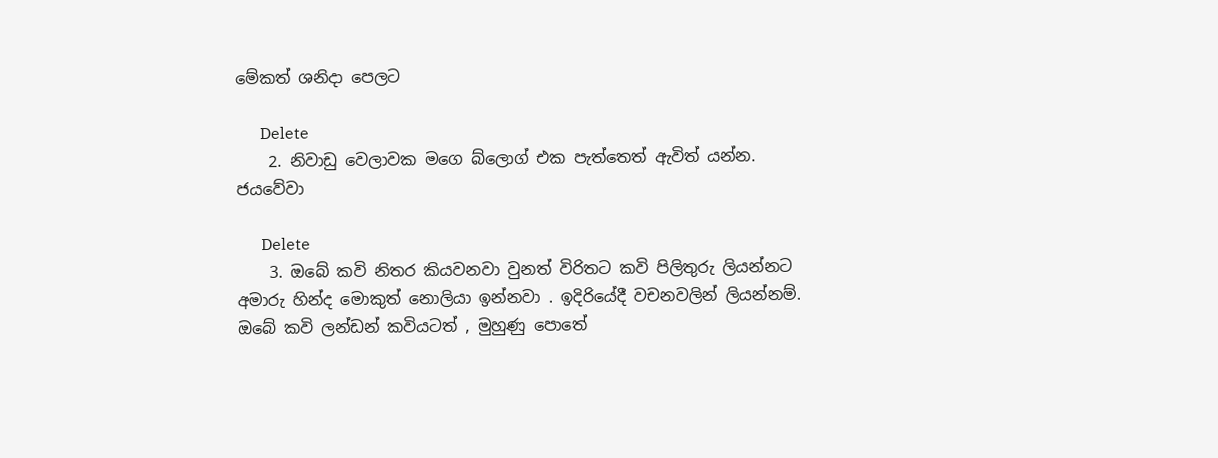මේකත් ශනිදා පෙලට

      Delete
    2. නිවාඩු වෙලාවක මගෙ බ්ලොග් එක පැත්තෙත් ඇවිත් යන්න. ජයවේවා

      Delete
    3. ඔබේ කවි නිතර කියවනවා වුනත් විරිතට කවි පිලිතුරු ලියන්නට අමාරු හින්ද මොකුත් නොලියා ඉන්නවා . ඉදිරියේදී වචනවලින් ලියන්නම්. ඔබේ කවි ලන්ඩන් කවියටත් , මුහුණු පොතේ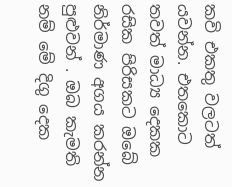කවි එකතු වලටත් යවන්න. එතකොට තවත් මාධ්‍ය දෙකක රසික පිරිසකට ඔබේ නිර්මාණ අගය කරන්න පුළුවන් . ඔබ කැමති නම් මේ දිගු දෙක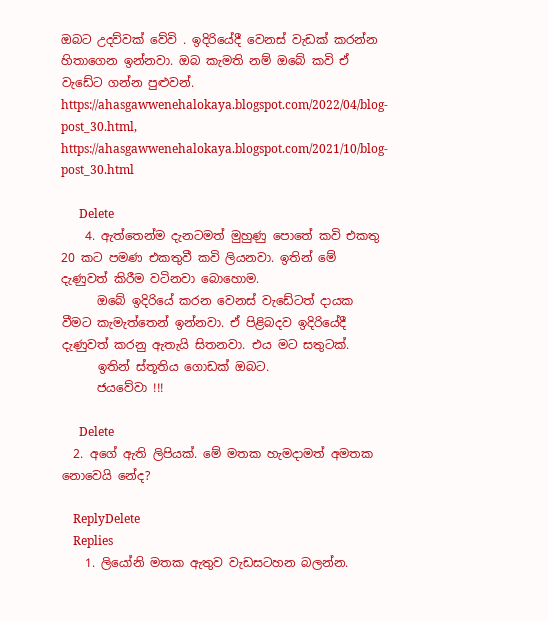ඔබට උදව්වක් වේවි . ඉදිරියේදී වෙනස් වැඩක් කරන්න හිතාගෙන ඉන්නවා. ඔබ කැමති නම් ඔබේ කවි ඒ වැඩේට ගන්න පුළුවන්. https://ahasgawwenehalokaya.blogspot.com/2022/04/blog-post_30.html, https://ahasgawwenehalokaya.blogspot.com/2021/10/blog-post_30.html

      Delete
    4. ඇත්තෙන්ම දැනටමත් මුහුණු පොතේ කවි එකතු 20 කට පමණ එකතුවී කවි ලියනවා. ඉතින් මේ දැණුවත් කිරීම වටිනවා බොහොම.
      ඔබේ ඉදිරියේ කරන වෙනස් වැඩේටත් දායක වීමට කැමැත්තෙන් ඉන්නවා. ඒ පිළිබදව ඉදිරියේදී දැණුවත් කරනු ඇතැයි සිතනවා. එය මට සතුටක්.
      ඉතින් ස්තූතිය ගොඩක් ඔබට.
      ජයවේවා !!!

      Delete
  2. අගේ ඇති ලිපියක්. මේ මතක හැමදාමත් අමතක නොවෙයි නේද?

    ReplyDelete
    Replies
    1. ලියෝනි මතක ඇතුව වැඩසටහන බලන්න.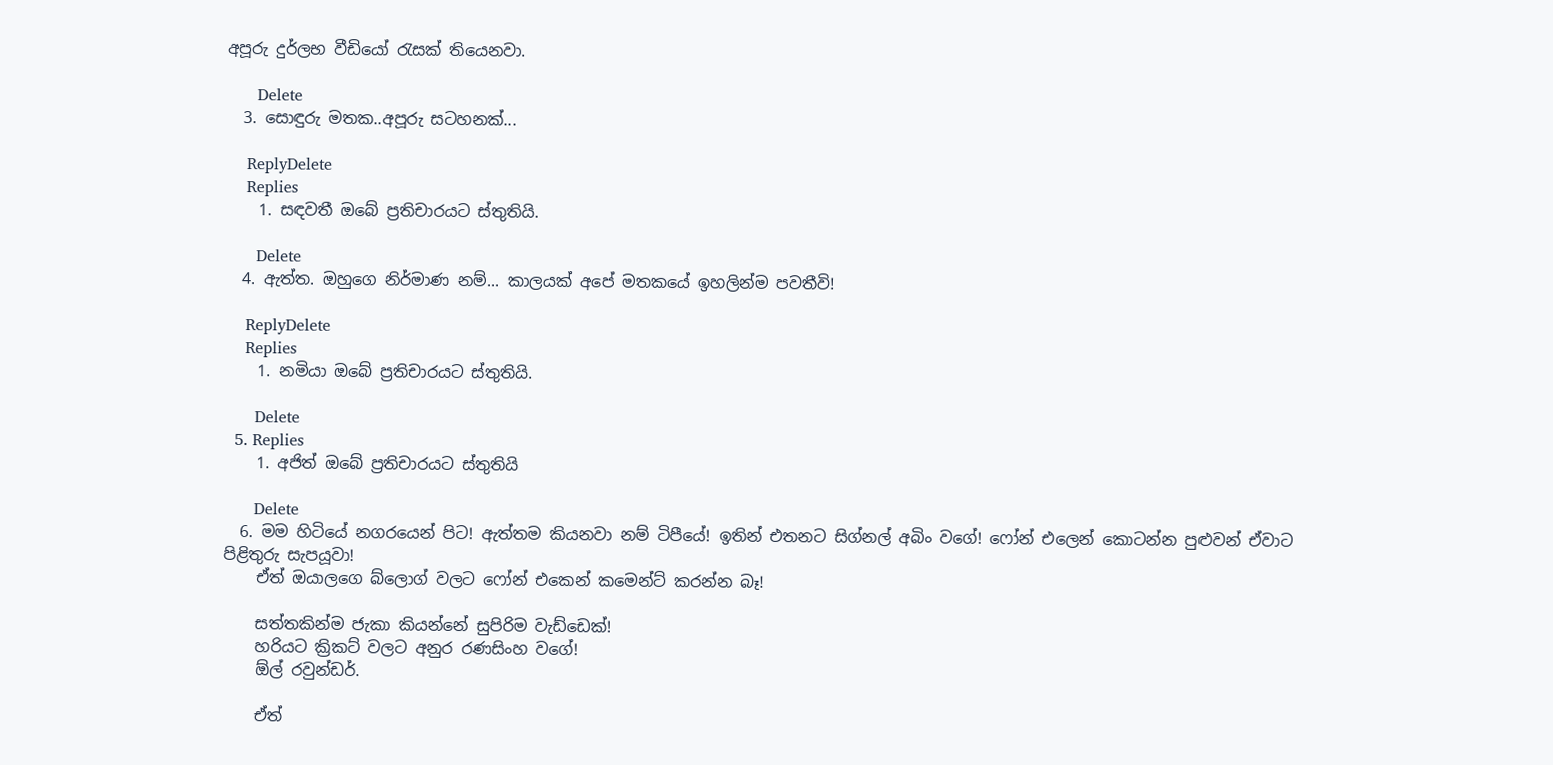අපූරු දුර්ලභ වීඩියෝ රැසක් තියෙනවා.

      Delete
  3. සොඳුරු මතක..අපූරු සටහනක්...

    ReplyDelete
    Replies
    1. සඳවතී ඔබේ ප්‍රතිචාරයට ස්තුතියි.

      Delete
  4. ඇත්ත. ඔහුගෙ නිර්මාණ නම්... කාලයක් අපේ මතකයේ ඉහලින්ම පවතීවි!

    ReplyDelete
    Replies
    1. නමියා ඔබේ ප්‍රතිචාරයට ස්තුතියි.

      Delete
  5. Replies
    1. අජිත් ඔබේ ප්‍රතිචාරයට ස්තුතියි

      Delete
  6. මම හිටියේ නගරයෙන් පිට! ඇත්තම කියනවා නම් ටිපීයේ! ඉතින් එතනට සිග්නල් අබිං වගේ! ෆෝන් එලෙන් කොටන්න පුළුවන් ඒවාට පිළිතුරු සැපයූවා!
    ඒත් ඔයාලගෙ බ්ලොග් වලට ෆෝන් එකෙන් කමෙන්ට් කරන්න බෑ!

    සත්තකින්ම ජැකා කියන්නේ සුපිරිම වැඩ්ඩෙක්!
    හරියට ක්‍රිකට් වලට අනුර රණසිංහ වගේ!
    ඕල් රවුන්ඩර්.

    ඒත්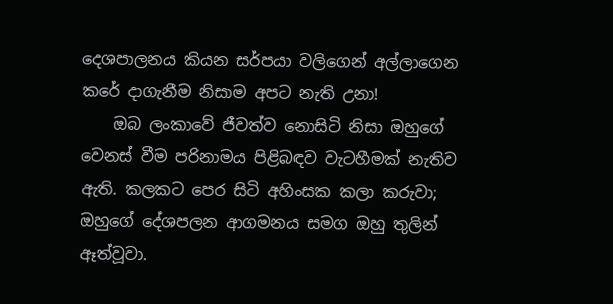දෙශපාලනය කියන සර්පයා වලිගෙන් අල්ලාගෙන කරේ දාගැනීම නිසාම අපට නැති උනා!
    ඔබ ලංකාවේ ජීවත්ව නොසිටි නිසා ඔහුගේ වෙනස් වීම පරිනාමය පිළිබඳව වැටහීමක් නැතිව ඇති. කලකට පෙර සිටි අහිංසක කලා කරුවා; ඔහුගේ දේශපලන ආගමනය සමග ඔහු තුලින් ඈත්වූවා.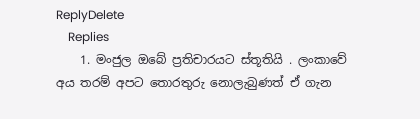ReplyDelete
    Replies
    1. මංජුල ඔබේ ප්‍රතිචාරයට ස්තූතියි . ලංකාවේ අය තරම් අපට තොරතුරු නොලැබුණත් ඒ ගැන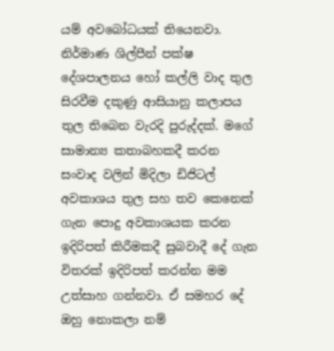යම් අවබෝධයක් තියෙනවා. නිර්මාණ ශිල්පීන් පක්ෂ දේශපාලනය හෝ කල්ලි වාද තුල සිරවීම දකුණු ආසියානු කලාපය තුල තිබෙන වැරදි පුරුද්දක්. මගේ සාමාන්‍ය කතාබහකදී කරන සංවාද වලින් මිදිලා ඩිජිටල් අවකාශය තුල සහ තව කෙනෙක් ගැන පොදු අවකාශයක කරන ඉදිරිපත් කිරීමකදී සුබවාදී දේ ගැන විතරක් ඉදිරිපත් කරන්න මම උත්සාහ ගන්නවා. ඒ සමහර දේ ඔහු නොකලා නම්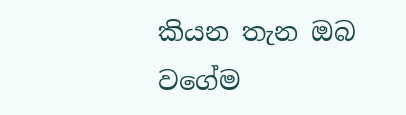කියන තැන ඔබ වගේම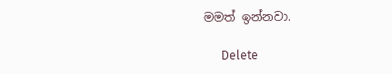මමත් ඉන්නවා.

      Delete